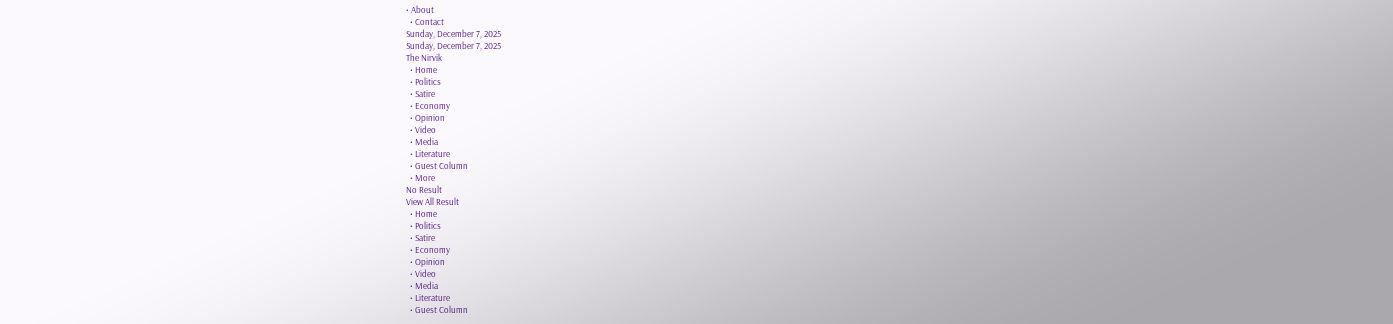• About
  • Contact
Sunday, December 7, 2025
Sunday, December 7, 2025
The Nirvik
  • Home
  • Politics
  • Satire
  • Economy
  • Opinion
  • Video
  • Media
  • Literature
  • Guest Column
  • More
No Result
View All Result
  • Home
  • Politics
  • Satire
  • Economy
  • Opinion
  • Video
  • Media
  • Literature
  • Guest Column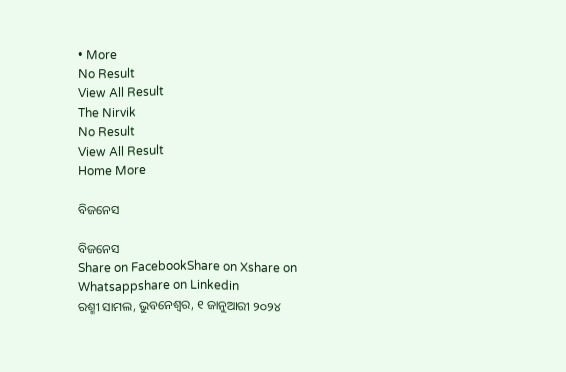• More
No Result
View All Result
The Nirvik
No Result
View All Result
Home More

ବିଜନେସ

ବିଜନେସ
Share on FacebookShare on Xshare on Whatsappshare on Linkedin
ରଶ୍ମୀ ସାମଲ, ଭୁବନେଶ୍ୱର, ୧ ଜାନୁଆରୀ ୨୦୨୪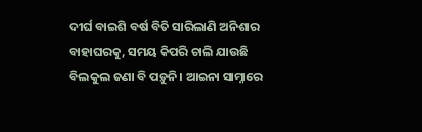ଦୀର୍ଘ ବାଇଶି ବର୍ଷ ବିତି ସାରିଲାଣି ଅନିଶାର ବାହାଘରକୁ, ସମୟ କିପରି ଚାଲି ଯାଉଛି ବିଲକୁଲ ଜଣା ବି ପଡ଼ୁନି। ଆଇନା ସାମ୍ନାରେ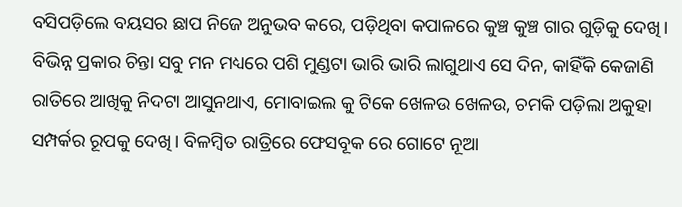ବସିପଡ଼ିଲେ ବୟସର ଛାପ ନିଜେ ଅନୁଭବ କରେ, ପଡ଼ିଥିବା କପାଳରେ କୁଞ୍ଚ କୁଞ୍ଚ ଗାର ଗୁଡ଼ିକୁ ଦେଖି। ବିଭିନ୍ନ ପ୍ରକାର ଚିନ୍ତା ସବୁ ମନ ମଧ୍ୟରେ ପଶି ମୁଣ୍ଡଟା ଭାରି ଭାରି ଲାଗୁଥାଏ ସେ ଦିନ, କାହିଁକି କେଜାଣି ରାତିରେ ଆଖିକୁ ନିଦଟା ଆସୁନଥାଏ, ମୋବାଇଲ କୁ ଟିକେ ଖେଳଉ ଖେଳଉ, ଚମକି ପଡ଼ିଲା ଅକୁହା ସମ୍ପର୍କର ରୂପକୁ ଦେଖି। ବିଳମ୍ବିତ ରାତ୍ରିରେ ଫେସବୂକ ରେ ଗୋଟେ ନୂଆ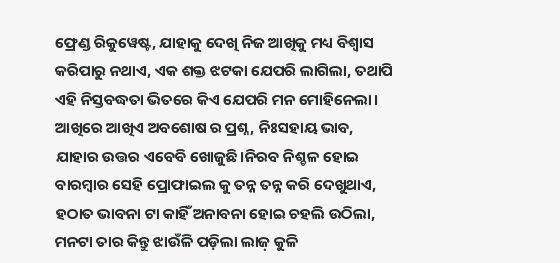ଫ୍ରେଣ୍ଡ ରିକୁୱେଷ୍ଟ, ଯାହାକୁ ଦେଖି ନିଜ ଆଖିକୁ ମଧ୍ୟ ବିଶ୍ୱାସ କରିପାରୁ ନଥାଏ, ଏକ ଶକ୍ତ ଝଟକା ଯେପରି ଲାଗିଲା, ତଥାପି ଏହି ନିସ୍ତବଦ୍ଧତା ଭିତରେ କିଏ ଯେପରି ମନ ମୋହିନେଲା। ଆଖିରେ ଆଖିଏ ଅବଶୋଷ ର ପ୍ରଶ୍ନ, ନିଃସହାୟ ଭାବ, ଯାହାର ଉତ୍ତର ଏବେବି ଖୋଜୁଛି।ନିରବ ନିଶ୍ଚଳ ହୋଇ ବାରମ୍ବାର ସେହି ପ୍ରୋଫାଇଲ କୁ ତନ୍ନ ତନ୍ନ କରି ଦେଖୁଥାଏ, ହଠାତ ଭାବନା ଟା କାହିଁ ଅନାବନା ହୋଇ ଚହଲି ଉଠିଲା, ମନଟା ତାର କିନ୍ତୁ ଝାଉଁଳି ପଡ଼ିଲା ଲାଜ଼ କୁଳି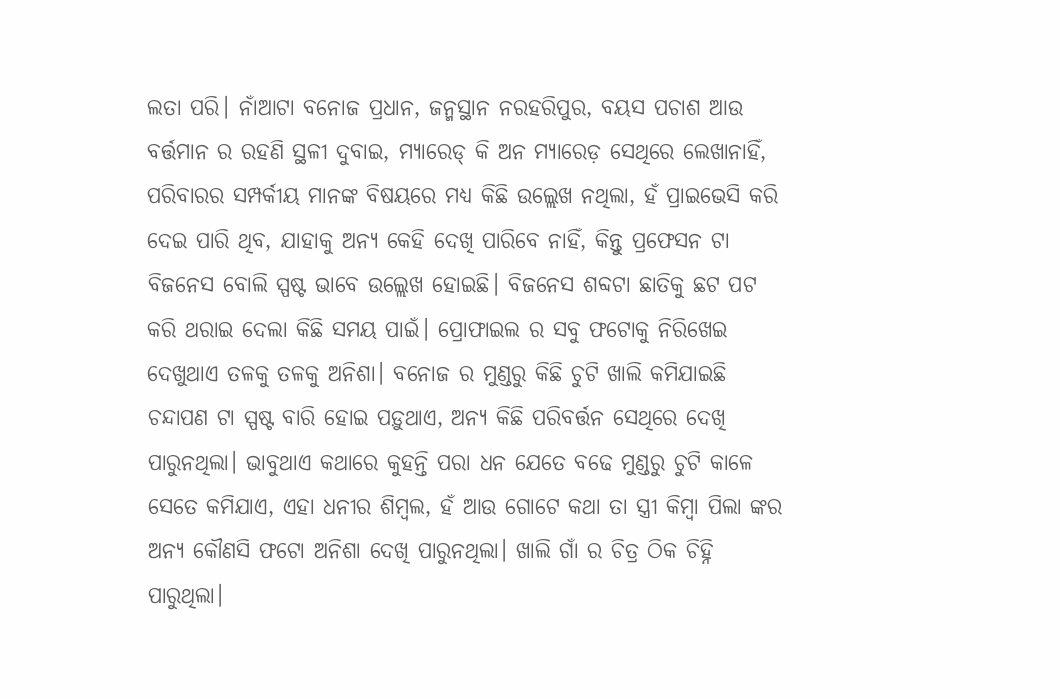ଲତା ପରି। ନାଁଆଟା ବନୋଜ ପ୍ରଧାନ, ଜନ୍ମସ୍ଥାନ ନରହରିପୁର, ବୟସ ପଚାଶ ଆଉ ବର୍ତ୍ତମାନ ର ରହଣି ସ୍ଥଳୀ ଦୁବାଇ, ମ୍ୟାରେଡ୍ କି ଅନ ମ୍ୟାରେଡ଼ ସେଥିରେ ଲେଖାନାହିଁ, ପରିବାରର ସମ୍ପର୍କୀୟ ମାନଙ୍କ ବିଷୟରେ ମଧ୍ୟ କିଛି ଉଲ୍ଲେଖ ନଥିଲା, ହଁ ପ୍ରାଇଭେସି କରି ଦେଇ ପାରି ଥିବ, ଯାହାକୁ ଅନ୍ୟ କେହି ଦେଖି ପାରିବେ ନାହିଁ, କିନ୍ତୁ ପ୍ରଫେସନ ଟା ବିଜନେସ ବୋଲି ସ୍ପଷ୍ଟ ଭାବେ ଉଲ୍ଲେଖ ହୋଇଛି। ବିଜନେସ ଶବ୍ଦଟା ଛାତିକୁ ଛଟ ପଟ କରି ଥରାଇ ଦେଲା କିଛି ସମୟ ପାଇଁ। ପ୍ରୋଫାଇଲ ର ସବୁ ଫଟୋକୁ ନିରିଖେଇ ଦେଖୁଥାଏ ତଳକୁ ତଳକୁ ଅନିଶା। ବନୋଜ ର ମୁଣ୍ଡରୁ କିଛି ଚୁଟି ଖାଲି କମିଯାଇଛି ଚନ୍ଦାପଣ ଟା ସ୍ପଷ୍ଟ ବାରି ହୋଇ ପଡ଼ୁଥାଏ, ଅନ୍ୟ କିଛି ପରିବର୍ତ୍ତନ ସେଥିରେ ଦେଖି ପାରୁନଥିଲା। ଭାବୁଥାଏ କଥାରେ କୁହନ୍ତି ପରା ଧନ ଯେତେ ବଢେ ମୁଣ୍ଡରୁ ଚୁଟି କାଳେ ସେତେ କମିଯାଏ, ଏହା ଧନୀର ଶିମ୍ବଲ, ହଁ ଆଉ ଗୋଟେ କଥା ତା ସ୍ତ୍ରୀ କିମ୍ବା ପିଲା ଙ୍କର ଅନ୍ୟ କୌଣସି ଫଟୋ ଅନିଶା ଦେଖି ପାରୁନଥିଲା। ଖାଲି ଗାଁ ର ଚିତ୍ର ଠିକ ଚିହ୍ନି ପାରୁଥିଲା।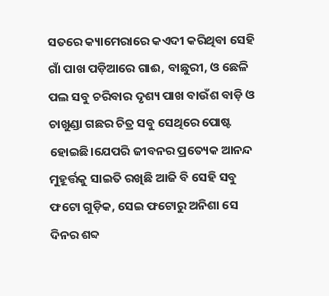ସତରେ କ୍ୟାମେରାରେ କଏଦୀ କରିଥିବା ସେହି ଗାଁ ପାଖ ପଡ଼ିଆରେ ଗାଈ, ବାଛୁରୀ, ଓ ଛେଳି ପଲ ସବୁ ଚରିବାର ଦୃଶ୍ୟ ପାଖ ବାଉଁଶ ବାଡ଼ି ଓ ଚାଖୁଣ୍ଡା ଗଛର ଚିତ୍ର ସବୁ ସେଥିରେ ପୋଷ୍ଟ ହୋଇଛି।ଯେପରି ଜୀବନର ପ୍ରତ୍ୟେକ ଆନନ୍ଦ ମୁହୂର୍ତ୍ତକୁ ସାଇତି ରଖିଛି ଆଜି ବି ସେହି ସବୁ ଫଟୋ ଗୁଡ଼ିକ, ସେଇ ଫଟୋରୁ ଅନିଶା ସେ ଦିନର ଶବ୍ଦ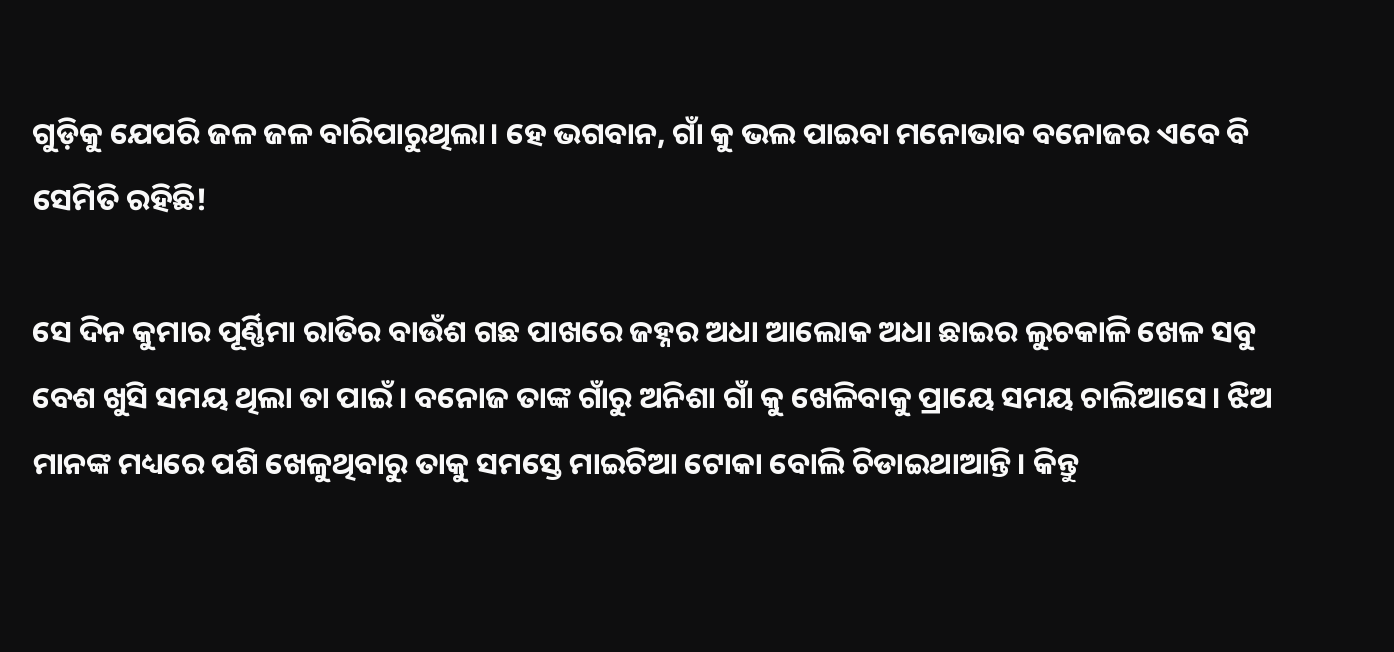ଗୁଡ଼ିକୁ ଯେପରି ଜଳ ଜଳ ବାରିପାରୁଥିଲା। ହେ ଭଗବାନ, ଗାଁ କୁ ଭଲ ପାଇବା ମନୋଭାବ ବନୋଜର ଏବେ ବି ସେମିତି ରହିଛି!

ସେ ଦିନ କୁମାର ପୂର୍ଣ୍ଣିମା ରାତିର ବାଉଁଶ ଗଛ ପାଖରେ ଜହ୍ନର ଅଧା ଆଲୋକ ଅଧା ଛାଇର ଲୁଚକାଳି ଖେଳ ସବୁ ବେଶ ଖୁସି ସମୟ ଥିଲା ତା ପାଇଁ। ବନୋଜ ତାଙ୍କ ଗାଁରୁ ଅନିଶା ଗାଁ କୁ ଖେଳିବାକୁ ପ୍ରାୟେ ସମୟ ଚାଲିଆସେ। ଝିଅ ମାନଙ୍କ ମଧ୍ୟରେ ପଶି ଖେଳୁଥିବାରୁ ତାକୁ ସମସ୍ତେ ମାଇଚିଆ ଟୋକା ବୋଲି ଚିଡାଇଥାଆନ୍ତି। କିନ୍ତୁ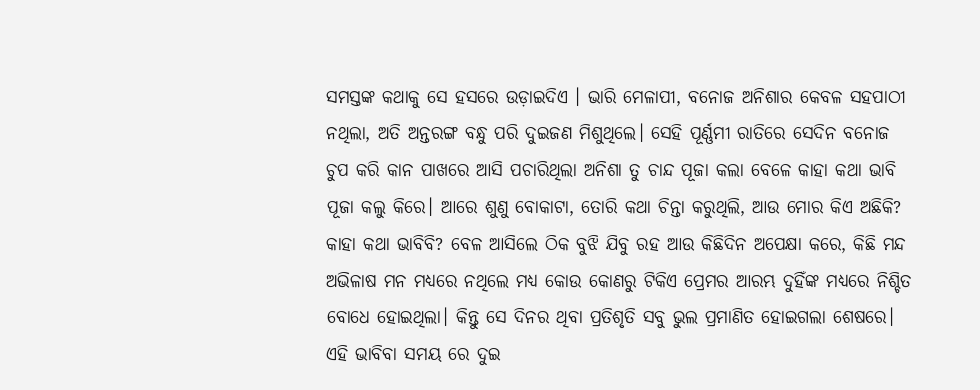ସମସ୍ତଙ୍କ କଥାକୁ ସେ ହସରେ ଉଡ଼ାଇଦିଏ । ଭାରି ମେଳାପୀ, ବନୋଜ ଅନିଶାର କେବଳ ସହପାଠୀ ନଥିଲା, ଅତି ଅନ୍ତରଙ୍ଗ ବନ୍ଧୁ ପରି ଦୁଇଜଣ ମିଶୁଥିଲେ। ସେହି ପୂର୍ଣ୍ଣମୀ ରାତିରେ ସେଦିନ ବନୋଜ ଚୁପ କରି କାନ ପାଖରେ ଆସି ପଚାରିଥିଲା ଅନିଶା ତୁ ଚାନ୍ଦ ପୂଜା କଲା ବେଳେ କାହା କଥା ଭାବି ପୂଜା କଲୁ କିରେ। ଆରେ ଶୁଣୁ ବୋକାଟା, ତୋରି କଥା ଚିନ୍ତା କରୁଥିଲି, ଆଉ ମୋର କିଏ ଅଛିକି? କାହା କଥା ଭାବିବି? ବେଳ ଆସିଲେ ଠିକ ବୁଝି ଯିବୁ ରହ ଆଉ କିଛିଦିନ ଅପେକ୍ଷା କରେ, କିଛି ମନ୍ଦ ଅଭିଳାଷ ମନ ମଧ୍ୟରେ ନଥିଲେ ମଧ୍ୟ କୋଉ କୋଣରୁ ଟିକିଏ ପ୍ରେମର ଆରମ୍ଭ ଦୁହିଁଙ୍କ ମଧ୍ୟରେ ନିଶ୍ଚିତ ବୋଧେ ହୋଇଥିଲା। କିନ୍ତୁ ସେ ଦିନର ଥିବା ପ୍ରତିଶୃତି ସବୁ ଭୁଲ ପ୍ରମାଣିତ ହୋଇଗଲା ଶେଷରେ। ଏହି ଭାବିବା ସମୟ ରେ ଦୁଇ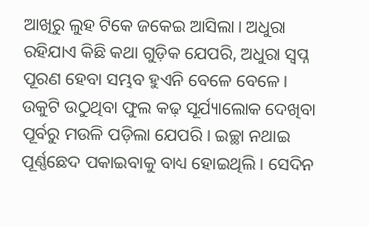ଆଖିରୁ ଲୁହ ଟିକେ ଜକେଇ ଆସିଲା। ଅଧୁରା ରହିଯାଏ କିଛି କଥା ଗୁଡ଼ିକ ଯେପରି, ଅଧୁରା ସ୍ବପ୍ନ ପୂରଣ ହେବା ସମ୍ଭବ ହୁଏନି ବେଳେ ବେଳେ। ଉକୁଟି ଉଠୁଥିବା ଫୁଲ କଢ଼ ସୂର୍ଯ୍ୟାଲୋକ ଦେଖିବା ପୂର୍ବରୁ ମଉଳି ପଡ଼ିଲା ଯେପରି। ଇଚ୍ଛା ନଥାଇ ପୂର୍ଣ୍ଣଛେଦ ପକାଇବାକୁ ବାଧ୍ୟ ହୋଇଥିଲି। ସେଦିନ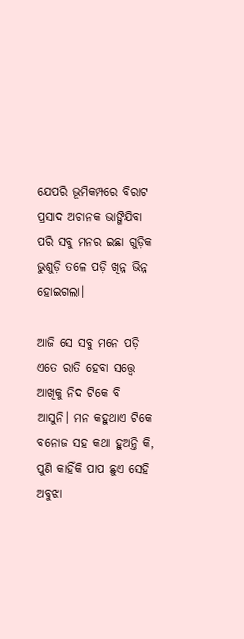ଯେପରି ଭୂମିକମ୍ପରେ ବିରାଟ ପ୍ରସାଦ ଅଚାନକ ଭାଙ୍ଗିଯିବା ପରି ସବୁ ମନର ଇଛା ଗୁଡ଼ିକ ଭୁଶୁଡ଼ି ତଳେ ପଡ଼ି ଖିନ୍ନ ଭିନ୍ନ ହୋଇଗଲା।

ଆଜି ସେ ସବୁ ମନେ ପଡ଼ି ଏତେ ରାତି ହେବା ସତ୍ତ୍ୱେ ଆଖିକୁ ନିଦ ଟିକେ ବି ଆସୁନି। ମନ କହୁଥାଏ ଟିକେ ବନୋଜ ସହ କଥା ହୁଅନ୍ତି କି, ପୁଣି କାହିଁକି ପାପ ଛୁଏ ସେହି ଅବୁଝା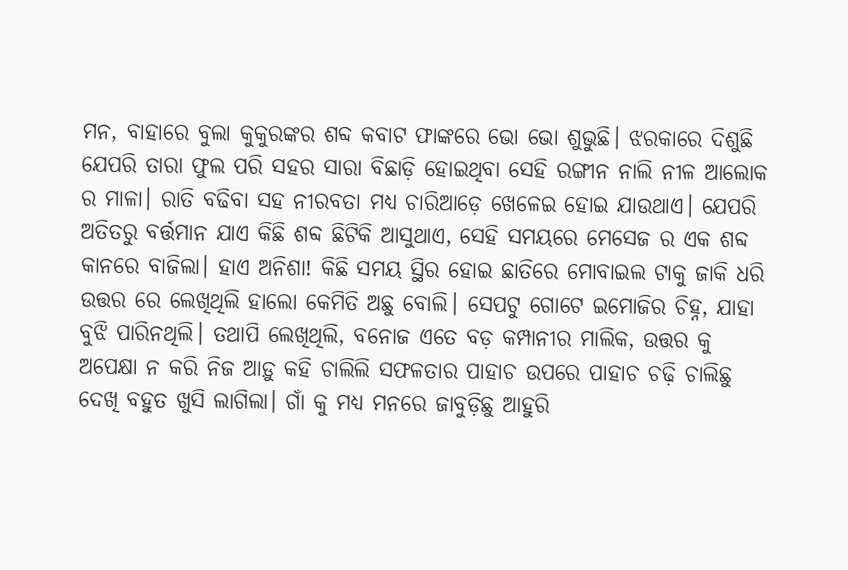ମନ, ବାହାରେ ବୁଲା କୁକୁରଙ୍କର ଶବ୍ଦ କବାଟ ଫାଙ୍କରେ ଭୋ ଭୋ ଶୁଭୁଛି। ଝରକାରେ ଦିଶୁଛି ଯେପରି ତାରା ଫୁଲ ପରି ସହର ସାରା ବିଛାଡ଼ି ହୋଇଥିବା ସେହି ରଙ୍ଗୀନ ନାଲି ନୀଳ ଆଲୋକ ର ମାଳା। ରାତି ବଢିବା ସହ ନୀରବତା ମଧ୍ୟ ଚାରିଆଡ଼େ ଖେଳେଇ ହୋଇ ଯାଉଥାଏ। ଯେପରି ଅତିତରୁ ବର୍ତ୍ତମାନ ଯାଏ କିଛି ଶବ୍ଦ ଛିଟିକି ଆସୁଥାଏ, ସେହି ସମୟରେ ମେସେଜ ର ଏକ ଶବ୍ଦ କାନରେ ବାଜିଲା। ହାଏ ଅନିଶା! କିଛି ସମୟ ସ୍ଥିର ହୋଇ ଛାତିରେ ମୋବାଇଲ ଟାକୁ ଜାକି ଧରି ଉତ୍ତର ରେ ଲେଖିଥିଲି ହାଲୋ କେମିତି ଅଛୁ ବୋଲି। ସେପଟୁ ଗୋଟେ ଇମୋଜିର ଚିହ୍ନ, ଯାହା ବୁଝି ପାରିନଥିଲି। ତଥାପି ଲେଖିଥିଲି, ବନୋଜ ଏତେ ବଡ଼ କମ୍ପାନୀର ମାଲିକ, ଉତ୍ତର କୁ ଅପେକ୍ଷା ନ କରି ନିଜ ଆଡ଼ୁ କହି ଚାଲିଲି ସଫଳତାର ପାହାଚ ଉପରେ ପାହାଚ ଚଢ଼ି ଚାଲିଛୁ ଦେଖି ବହୁତ ଖୁସି ଲାଗିଲା। ଗାଁ କୁ ମଧ୍ୟ ମନରେ ଜାବୁଡ଼ିଛୁ ଆହୁରି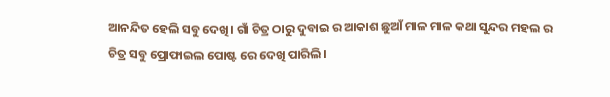ଆନନ୍ଦିତ ହେଲି ସବୁ ଦେଖି। ଗାଁ ଚିତ୍ର ଠାରୁ ଦୁବାଇ ର ଆକାଶ ଛୁଆଁ ମାଳ ମାଳ କଥା ସୁନ୍ଦର ମହଲ ର ଚିତ୍ର ସବୁ ପ୍ରୋଫାଇଲ ପୋଷ୍ଟ ରେ ଦେଖି ପାରିଲି।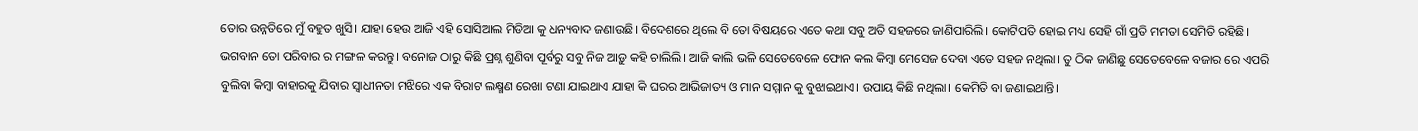ତୋର ଉନ୍ନତିରେ ମୁଁ ବହୁତ ଖୁସି। ଯାହା ହେଉ ଆଜି ଏହି ସୋସିଆଲ ମିଡିଆ କୁ ଧନ୍ୟବାଦ ଜଣାଉଛି। ବିଦେଶରେ ଥିଲେ ବି ତୋ ବିଷୟରେ ଏତେ କଥା ସବୁ ଅତି ସହଜରେ ଜାଣିପାରିଲି। କୋଟିପତି ହୋଇ ମଧ୍ୟ ସେହି ଗାଁ ପ୍ରତି ମମତା ସେମିତି ରହିଛି। ଭଗବାନ ତୋ ପରିବାର ର ମଙ୍ଗଳ କରନ୍ତୁ। ବନୋଜ ଠାରୁ କିଛି ପ୍ରଶ୍ନ ଶୁଣିବା ପୂର୍ବରୁ ସବୁ ନିଜ ଆଡ଼ୁ କହି ଚାଲିଲି। ଆଜି କାଲି ଭଳି ସେତେବେଳେ ଫୋନ କଲ କିମ୍ବା ମେସେଜ ଦେବା ଏତେ ସହଜ ନଥିଲା। ତୁ ଠିକ ଜାଣିଛୁ ସେତେବେଳେ ବଜାର ରେ ଏପରି ବୁଲିବା କିମ୍ବା ବାହାରକୁ ଯିବାର ସ୍ବାଧୀନତା ମଝିରେ ଏକ ବିରାଟ ଲକ୍ଷ୍ମଣ ରେଖା ଟଣା ଯାଇଥାଏ ଯାହା କି ଘରର ଆଭିଜାତ୍ୟ ଓ ମାନ ସମ୍ମାନ କୁ ବୁଝାଇଥାଏ। ଉପାୟ କିଛି ନଥିଲା। କେମିତି ବା ଜଣାଇଥାନ୍ତି।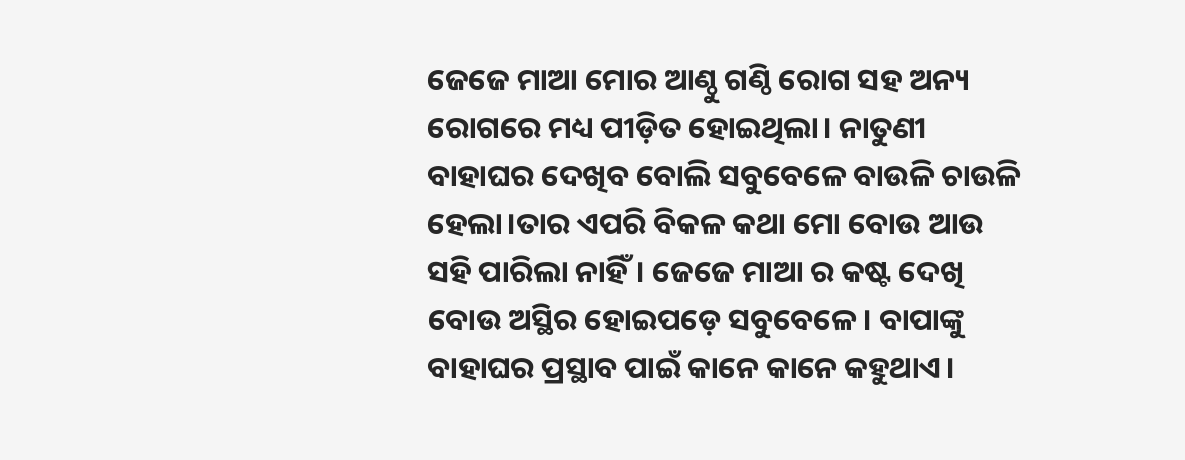ଜେଜେ ମାଆ ମୋର ଆଣ୍ଠୁ ଗଣ୍ଠି ରୋଗ ସହ ଅନ୍ୟ ରୋଗରେ ମଧ୍ୟ ପୀଡ଼ିତ ହୋଇଥିଲା। ନାତୁଣୀ ବାହାଘର ଦେଖିବ ବୋଲି ସବୁବେଳେ ବାଉଳି ଚାଉଳି ହେଲା।ତାର ଏପରି ବିକଳ କଥା ମୋ ବୋଉ ଆଉ ସହି ପାରିଲା ନାହିଁ। ଜେଜେ ମାଆ ର କଷ୍ଟ ଦେଖି ବୋଉ ଅସ୍ଥିର ହୋଇପଡ଼େ ସବୁବେଳେ। ବାପାଙ୍କୁ ବାହାଘର ପ୍ରସ୍ଥାବ ପାଇଁ କାନେ କାନେ କହୁଥାଏ।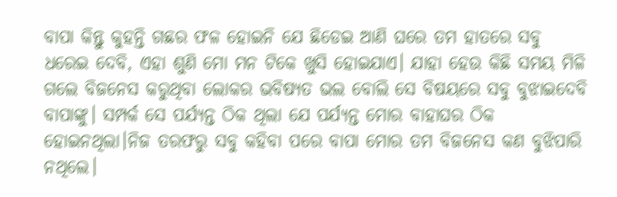ବାପା କିନ୍ତୁ କୁହନ୍ତି ଗଛର ଫଳ ହୋଇନି ଯେ ଛିଡେଇ ଆଣି ଘରେ ତମ ହାତରେ ସବୁ ଧରେଇ ଦେବି, ଏହା ଶୁଣି ମୋ ମନ ଟିକେ ଖୁସି ହୋଇଯାଏ। ଯାହା ହେଉ କିଛି ସମୟ ମିଳି ଗଲେ ବିଜନେସ କରୁଥିବା ଲୋକର ଭବିଷ୍ୟତ ଭଲ ବୋଲି ସେ ବିଷୟରେ ସବୁ ବୁଝାଇଦେବି ବାପାଙ୍କୁ। ସମ୍ପର୍କ ସେ ପର୍ଯ୍ୟନ୍ତ ଠିକ ଥିଲା ଯେ ପର୍ଯ୍ୟନ୍ତ ମୋର ବାହାଘର ଠିକ ହୋଇନଥିଲା।ନିଜ ତରଫରୁ ସବୁ କହିବା ପରେ ବାପା ମୋର ତମ ବିଜନେସ କଣ ବୁଝିପାରି ନଥିଲେ।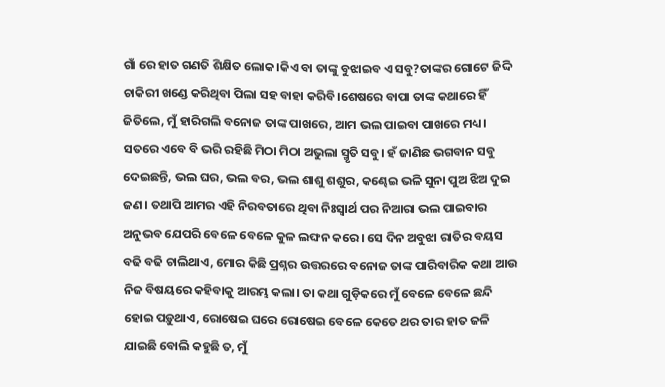ଗାଁ ରେ ହାତ ଗଣତି ଶିକ୍ଷିତ ଲୋକ।କିଏ ବା ତାଙ୍କୁ ବୁଝାଇବ ଏ ସବୁ?ତାଙ୍କର ଗୋଟେ ଜିଦ୍ଦି ଚାକିରୀ ଖଣ୍ଡେ କରିଥିବା ପିଲା ସହ ବାହା କରିବି।ଶେଷରେ ବାପା ତାଙ୍କ କଥାରେ ହିଁ ଜିତିଲେ, ମୁଁ ହାରିଗଲି ବନୋଜ ତାଙ୍କ ପାଖରେ, ଆମ ଭଲ ପାଇବା ପାଖରେ ମଧ୍ୟ। ସତରେ ଏବେ ବି ଭରି ରହିଛି ମିଠା ମିଠା ଅଭୁଲା ସ୍ମୃତି ସବୁ। ହଁ ଜାଣିଛ ଭଗବାନ ସବୁ ଦେଇଛନ୍ତି, ଭଲ ଘର, ଭଲ ବର, ଭଲ ଶାଶୁ ଶଶୁର, କଣ୍ଢେଇ ଭଳି ସୁନା ପୁଅ ଝିଅ ଦୁଇ ଜଣ। ତଥାପି ଆମର ଏହି ନିରବତାରେ ଥିବା ନିଃସ୍ୱାର୍ଥ ପର ନିଆରା ଭଲ ପାଇବାର ଅନୁଭବ ଯେପରି ବେଳେ ବେଳେ କୁଳ ଲଙ୍ଘନ କରେ। ସେ ଦିନ ଅବୁଝା ରାତିର ବୟସ ବଢି ବଢି ଚାଲିଥାଏ, ମୋର କିଛି ପ୍ରଶ୍ନର ଉତ୍ତରରେ ବନୋଜ ତାଙ୍କ ପାରିବାରିକ କଥା ଆଉ ନିଜ ବିଷୟରେ କହିବାକୁ ଆରମ୍ଭ କଲା। ତା କଥା ଗୁଡ଼ିକରେ ମୁଁ ବେଳେ ବେଳେ ଛନ୍ଦି ହୋଇ ପଡ଼ୁଥାଏ, ରୋଷେଇ ଘରେ ରୋଷେଇ ବେଳେ କେତେ ଥର ତାର ହାତ ଜଳି ଯାଇଛି ବୋଲି କହୁଛି ତ, ମୁଁ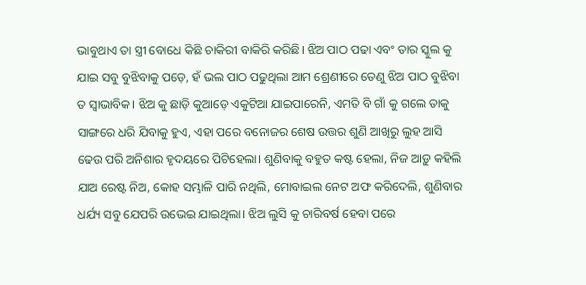ଭାବୁଥାଏ ତା ସ୍ତ୍ରୀ ବୋଧେ କିଛି ଚାକିରୀ ବାକିରି କରିଛି। ଝିଅ ପାଠ ପଢା ଏବଂ ତାର ସ୍କୁଲ କୁ ଯାଇ ସବୁ ବୁଝିବାକୁ ପଡ଼େ, ହଁ ଭଲ ପାଠ ପଢୁଥିଲା ଆମ ଶ୍ରେଣୀରେ ତେଣୁ ଝିଅ ପାଠ ବୁଝିବା ତ ସ୍ୱାଭାବିକ। ଝିଅ କୁ ଛାଡ଼ି କୁଆଡ଼େ ଏକୁଟିଆ ଯାଇପାରେନି, ଏମତି ବି ଗାଁ କୁ ଗଲେ ତାକୁ ସାଙ୍ଗରେ ଧରି ଯିବାକୁ ହୁଏ, ଏହା ପରେ ବନୋଜର ଶେଷ ଉତ୍ତର ଶୁଣି ଆଖିରୁ ଲୁହ ଆସି ଢେଉ ପରି ଅନିଶାର ହୃଦୟରେ ପିଟିହେଲା। ଶୁଣିବାକୁ ବହୁତ କଷ୍ଟ ହେଲା, ନିଜ ଆଡ଼ୁ କହିଲି ଯାଅ ରେଷ୍ଟ ନିଅ, କୋହ ସମ୍ଭାଳି ପାରି ନଥିଲି, ମୋବାଇଲ ନେଟ ଅଫ କରିଦେଲି, ଶୁଣିବାର ଧର୍ଯ୍ୟ ସବୁ ଯେପରି ଉଭେଇ ଯାଇଥିଲା। ଝିଅ ଲୁସି କୁ ଚାରିବର୍ଷ ହେବା ପରେ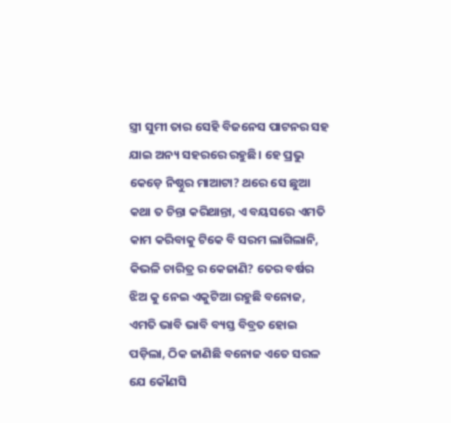ସ୍ତ୍ରୀ ସୁମୀ ତାର ସେହି ବିଜନେସ ପାଟନର ସହ ଯାଇ ଅନ୍ୟ ସହରରେ ରହୁଛି। ହେ ପ୍ରଭୁ କେଡ଼େ ନିଷ୍ଠୁର ମାଆଟା? ଥରେ ସେ ଛୁଆ କଥା ତ ଚିନ୍ତା କରିଥାନ୍ତା, ଏ ବୟସରେ ଏମତି କାମ କରିବାକୁ ଟିକେ ବି ସରମ ଲାଗିଲାନି, କିଭଳି ଚାରିତ୍ର ର କେଜାଣି? ତେର ବର୍ଷର ଝିଅ କୁ ନେଇ ଏକୁଟିଆ ରହୁଛି ବନୋଜ, ଏମତି ଭାବି ଭାବି ବ୍ୟସ୍ତ ବିବ୍ରତ ହୋଇ ପଡ଼ିଲା, ଠିକ ଜାଣିଛି ବନୋଜ ଏତେ ସରଳ ଯେ କୌଣସି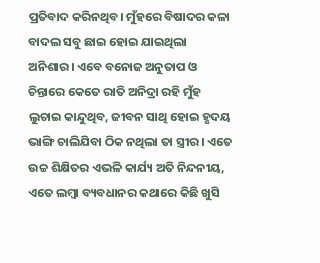ପ୍ରତିବାଦ କରିନଥିବ। ମୁଁହରେ ବିଷାଦର କଳା ବାଦଲ ସବୁ ଛାଇ ହୋଇ ଯାଇଥିଲା ଅନିଶାର। ଏବେ ବନୋଜ ଅନୁତାପ ଓ ଚିନ୍ତାରେ କେତେ ରାତି ଅନିଦ୍ରା ରହି ମୁଁହ ଲୁଚାଇ କାନ୍ଦୁଥିବ, ଜୀବନ ସାଥି ହୋଇ ହୃଦୟ ଭାଙ୍ଗି ଚାଲିଯିବା ଠିକ ନଥିଲା ତା ସ୍ତ୍ରୀର। ଏତେ ଉଚ୍ଚ ଶିକ୍ଷିତର ଏଭଳି କାର୍ଯ୍ୟ ଅତି ନିନ୍ଦନୀୟ, ଏତେ ଲମ୍ବା ବ୍ୟବଧାନର କଥାରେ କିଛି ଖୁସି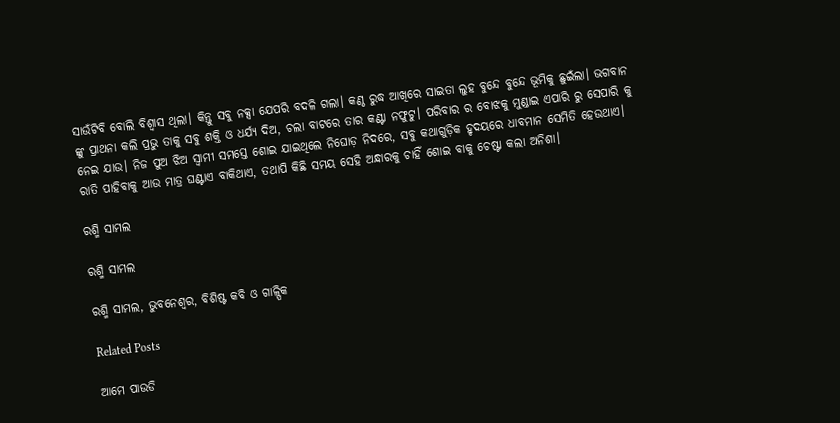ସାଉଁଟିବି ବୋଲି ବିଶ୍ୱାସ ଥିଲା। କିନ୍ତୁ ସବୁ ନକ୍ସା ଯେପରି ବଦଳି ଗଲା। କଣ୍ଠ ରୁଦ୍ଧ ଆଖିରେ ସାଇତା ଲୁହ ବୁନ୍ଦେ ବୁନ୍ଦେ ଭୂମିକୁ ଛୁଇଁଲା। ଭଗବାନ ଙ୍କୁ ପ୍ରାଥନା କଲି ପ୍ରଭୁ ତାକୁ ସବୁ ଶକ୍ତି ଓ ଧର୍ଯ୍ୟ ଦିଅ, ଚଲା ବାଟରେ ତାର କଣ୍ଟା ନଫୁଟୁ। ପରିବାର ର ବୋଝକୁ ମୁଣ୍ଡାଇ ଏପାରି ରୁ ସେପାରି କୁ ନେଇ ଯାଉ। ନିଜ ପୁଅ ଝିଅ ସ୍ୱାମୀ ସମସ୍ତେ ଶୋଇ ଯାଇଥିଲେ ନିଘୋଡ଼ ନିଦରେ, ସବୁ କଥାଗୁଡ଼ିକ ହୃଦୟରେ ଧାବମାନ ସେମିତି ହେଉଥାଏ। ରାତି ପାହିବାକୁ ଆଉ ମାତ୍ର ଘଣ୍ଟାଏ ବାକିଥାଏ, ତଥାପି କିଛି ସମୟ ସେହି ଅନ୍ଧାରକୁ ଚାହିଁ ଶୋଇ ବାକୁ ଚେଷ୍ଟା କଲା ଅନିଶା।

ରଶ୍ମି ସାମଲ

ରଶ୍ମି ସାମଲ

ରଶ୍ମି ସାମଲ, ଭୁବନେଶ୍ୱର, ବିଶିଷ୍ଟ କବି ଓ ଗାଳ୍ପିକ

Related Posts

ଆମେ ପାଉଡି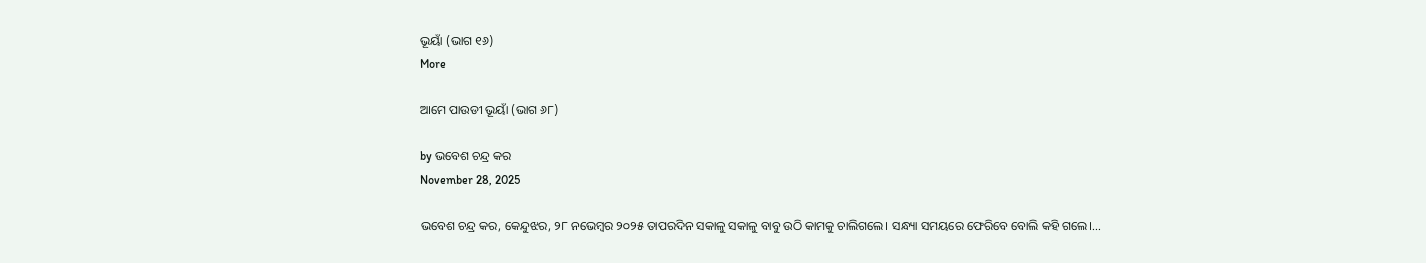ଭୂୟାଁ (ଭାଗ ୧୬)
More

ଆମେ ପାଉଡୀ ଭୂୟାଁ (ଭାଗ ୬୮)

by ଭବେଶ ଚନ୍ଦ୍ର କର
November 28, 2025

ଭବେଶ ଚନ୍ଦ୍ର କର, କେନ୍ଦୁଝର, ୨୮ ନଭେମ୍ବର ୨୦୨୫ ତାପରଦିନ ସକାଳୁ ସକାଳୁ ବାବୁ ଉଠି କାମକୁ ଚାଲିଗଲେ। ସନ୍ଧ୍ୟା ସମୟରେ ଫେରିବେ ବୋଲି କହି ଗଲେ।...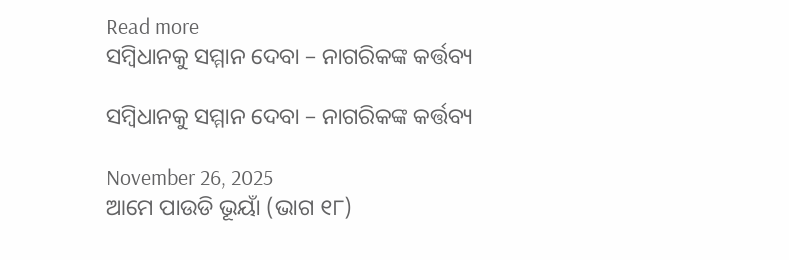Read more
ସମ୍ବିଧାନକୁ ସମ୍ମାନ ଦେବା – ନାଗରିକଙ୍କ କର୍ତ୍ତବ୍ୟ

ସମ୍ବିଧାନକୁ ସମ୍ମାନ ଦେବା – ନାଗରିକଙ୍କ କର୍ତ୍ତବ୍ୟ

November 26, 2025
ଆମେ ପାଉଡି ଭୂୟାଁ (ଭାଗ ୧୮)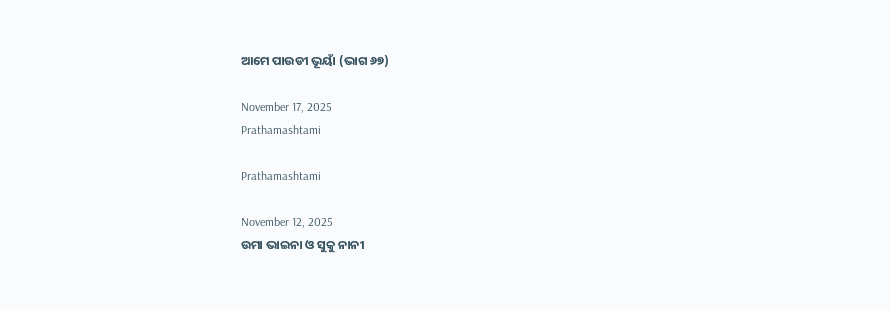ଆମେ ପାଉଡୀ ଭୂୟାଁ (ଭାଗ ୬୭)

November 17, 2025
Prathamashtami

Prathamashtami

November 12, 2025
ଉମା ଭାଇନା ଓ ସୁକୁ ନାନୀ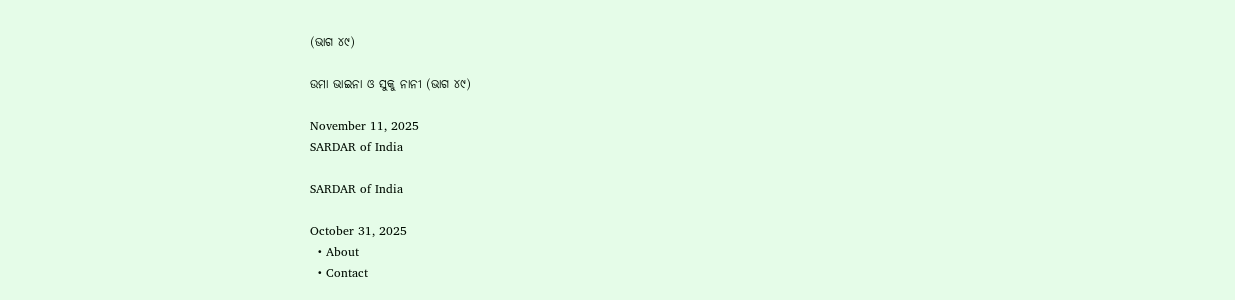(ଭାଗ ୪୯)

ଉମା ଭାଇନା ଓ ସୁକୁ ନାନୀ (ଭାଗ ୪୯)

November 11, 2025
SARDAR of India

SARDAR of India

October 31, 2025
  • About
  • Contact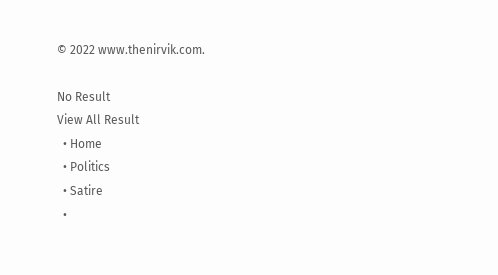© 2022 www.thenirvik.com.

No Result
View All Result
  • Home
  • Politics
  • Satire
  •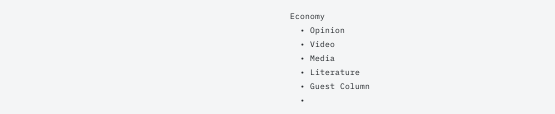Economy
  • Opinion
  • Video
  • Media
  • Literature
  • Guest Column
  •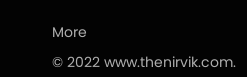More

© 2022 www.thenirvik.com.